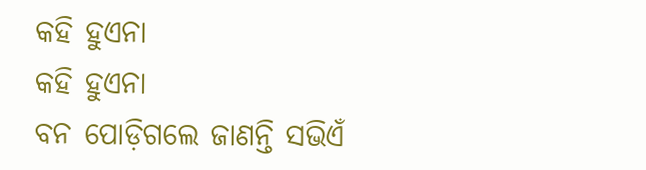କହି ହୁଏନା
କହି ହୁଏନା
ବନ ପୋଡ଼ିଗଲେ ଜାଣନ୍ତି ସଭିଏଁ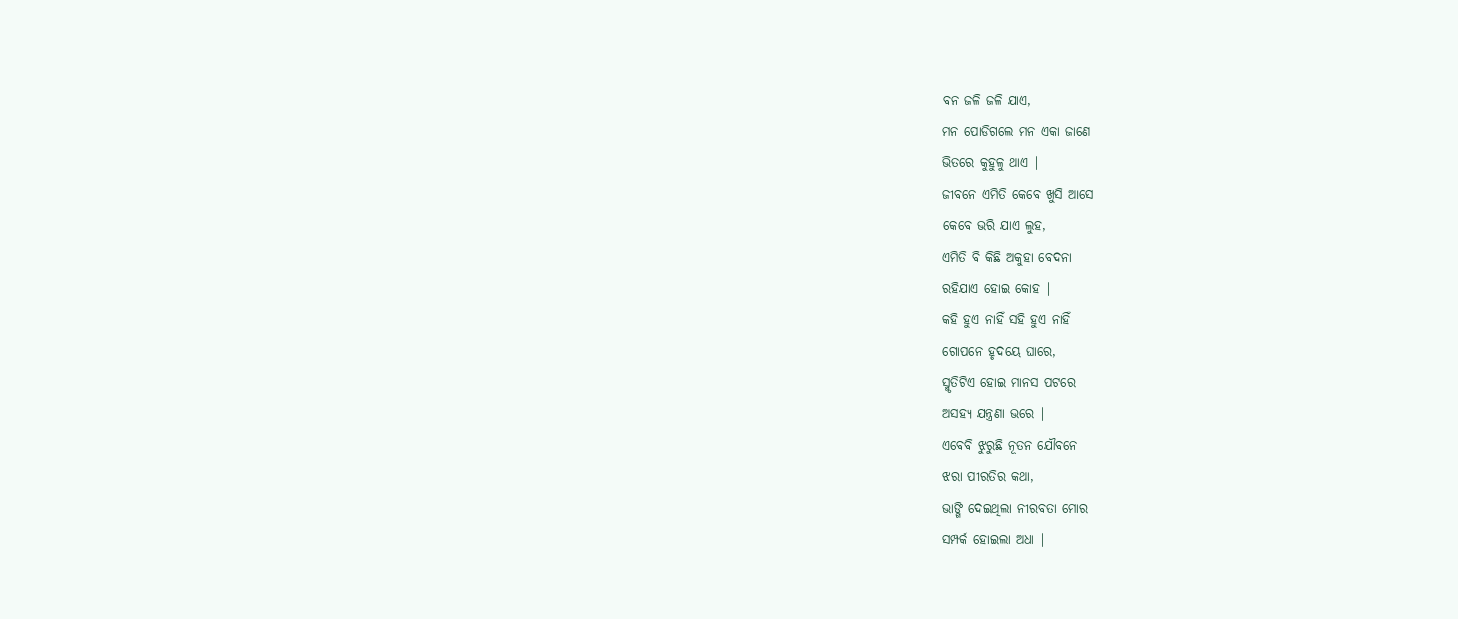ବନ ଜଳି ଜଳି ଯାଏ,
ମନ ପୋଡିଗଲେ ମନ ଏକା ଜାଣେ
ଭିତରେ କୁହୁଳୁ ଥାଏ |
ଜୀବନେ ଏମିତି କେବେ ଖୁସି ଆସେ
କେବେ ଭରି ଯାଏ ଲୁହ,
ଏମିତି ବି କିଛି ଅକୁହା ବେଦନା
ରହିଯାଏ ହୋଇ କୋହ |
କହି ହୁଏ ନାହିଁ ସହି ହୁଏ ନାହିଁ
ଗୋପନେ ହୃଦୟେ ଘାରେ,
ସ୍ମୃତିଟିଏ ହୋଇ ମାନସ ପଟରେ
ଅସହ୍ୟ ଯନ୍ତ୍ରଣା ଭରେ |
ଏବେବି ଝୁରୁଛି ନୂତନ ଯୌବନେ
ଝରା ପୀରତିର କଥା,
ଭାଙ୍ଗି ଦେଇଥିଲା ନୀରବତା ମୋର
ସମ୍ପର୍କ ହୋଇଲା ଅଧା |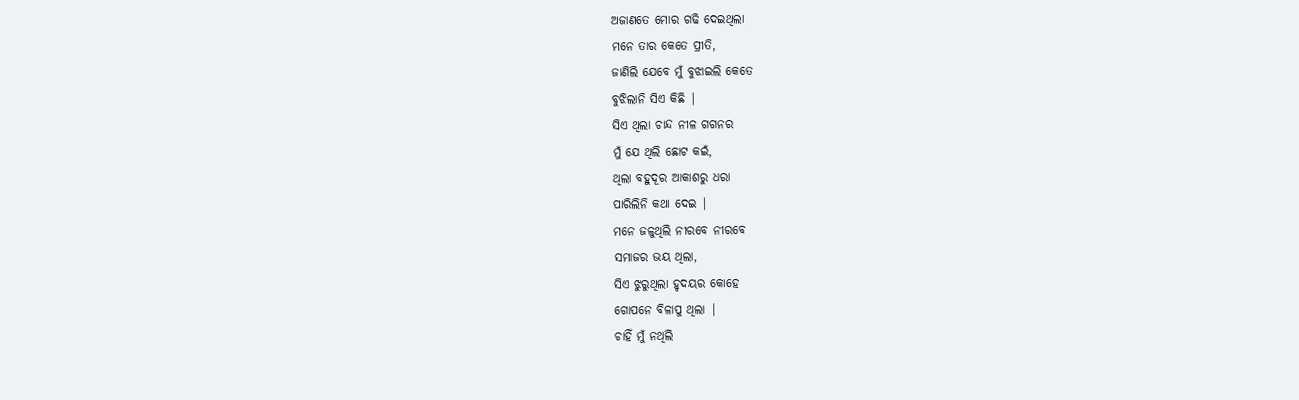ଅଜାଣତେ ମୋର ଗଢି ଦେଇଥିଲା
ମନେ ତାର କେତେ ପ୍ରୀତି,
ଜାଣିଲି ଯେବେ ମୁଁ ବୁଝାଇଲି କେତେ
ବୁଝିଲାନି ସିଏ କିଛି |
ସିଏ ଥିଲା ଚାନ୍ଦ ନୀଳ ଗଗନର
ମୁଁ ଯେ ଥିଲି ଛୋଟ କଇଁ,
ଥିଲା ବହୁଦୂର ଆକାଶରୁ ଧରା
ପାରିଲିନି କଥା ଦେଇ |
ମନେ ଜଳୁଥିଲି ନୀରବେ ନୀରବେ
ସମାଜର ଭୟ ଥିଲା,
ସିଏ ଝୁରୁଥିଲା ହୃଦୟର କୋହେ
ଗୋପନେ ବିଳାପୁ ଥିଲା |
ଚାହିଁ ମୁଁ ନଥିଲି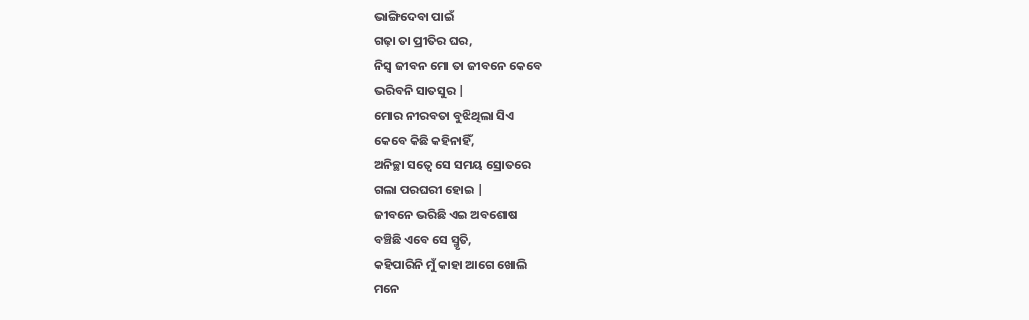ଭାଙ୍ଗିଦେବା ପାଇଁ
ଗଢ଼ା ତା ପ୍ରୀତିର ଘର,
ନିସ୍ବ ଜୀବନ ମୋ ତା ଜୀବନେ କେବେ
ଭରିବନି ସାତସୁର |
ମୋର ନୀରବତା ବୁଝିଥିଲା ସିଏ
କେବେ କିଛି କହିନାହିଁ,
ଅନିଚ୍ଛା ସତ୍ୱେ ସେ ସମୟ ସ୍ରୋତରେ
ଗଲା ପରଘରୀ ହୋଇ |
ଜୀବନେ ଭରିଛି ଏଇ ଅବଶୋଷ
ବଞ୍ଚିଛି ଏବେ ସେ ସ୍ମୃତି,
କହିପାରିନି ମୁଁ କାହା ଆଗେ ଖୋଲି
ମନେ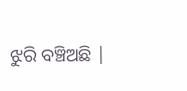ଝୁରି ବଞ୍ଚିଅଛି |